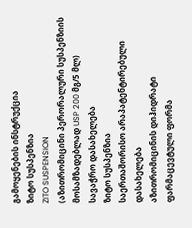გამოყენების ინსტრუქცია
ზიტო სუსპენზია
ZITO SUSPENSION
(აზითრომიცინი პერორალური სუსპენზიის მოსამზადებლად USP 200 მგ/5 მლ)
სავაჭრო დასახელება
ზიტო სუსპენზია
საერთაშორისო არაპატენტირებული დასახელება
აზითრომიცინის დიჰიდრატი
ფარმაცევტული ფორმა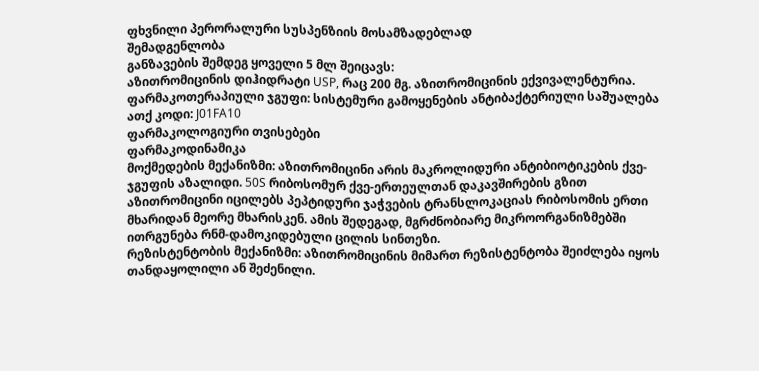ფხვნილი პერორალური სუსპენზიის მოსამზადებლად
შემადგენლობა
განზავების შემდეგ ყოველი 5 მლ შეიცავს:
აზითრომიცინის დიჰიდრატი USP, რაც 200 მგ. აზითრომიცინის ექვივალენტურია.
ფარმაკოთერაპიული ჯგუფი: სისტემური გამოყენების ანტიბაქტერიული საშუალება
ათქ კოდი: J01FA10
ფარმაკოლოგიური თვისებები
ფარმაკოდინამიკა
მოქმედების მექანიზმი: აზითრომიცინი არის მაკროლიდური ანტიბიოტიკების ქვე-ჯგუფის აზალიდი. 50S რიბოსომურ ქვე-ერთეულთან დაკავშირების გზით აზითრომიცინი იცილებს პეპტიდური ჯაჭვების ტრანსლოკაციას რიბოსომის ერთი მხარიდან მეორე მხარისკენ. ამის შედეგად, მგრძნობიარე მიკროორგანიზმებში ითრგუნება რნმ-დამოკიდებული ცილის სინთეზი.
რეზისტენტობის მექანიზმი: აზითრომიცინის მიმართ რეზისტენტობა შეიძლება იყოს თანდაყოლილი ან შეძენილი.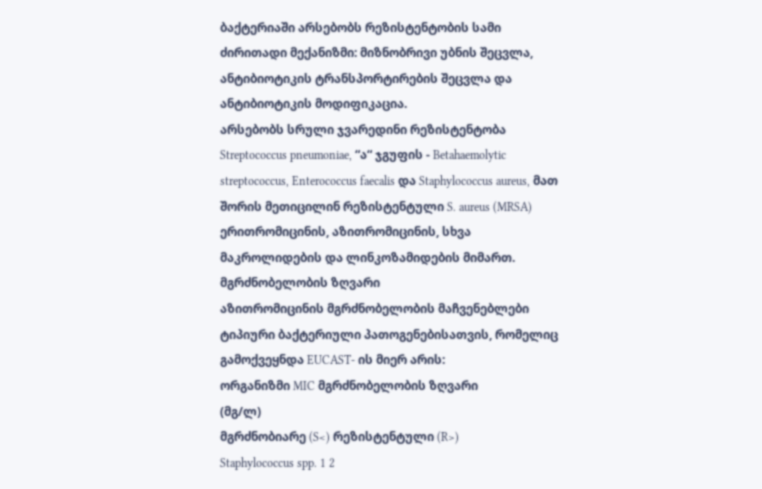ბაქტერიაში არსებობს რეზისტენტობის სამი ძირითადი მექანიზმი: მიზნობრივი უბნის შეცვლა, ანტიბიოტიკის ტრანსპორტირების შეცვლა და ანტიბიოტიკის მოდიფიკაცია.
არსებობს სრული ჯვარედინი რეზისტენტობა Streptococcus pneumoniae, “ა“ ჯგუფის - Betahaemolytic streptococcus, Enterococcus faecalis და Staphylococcus aureus, მათ შორის მეთიცილინ რეზისტენტული S. aureus (MRSA) ერითრომიცინის, აზითრომიცინის, სხვა მაკროლიდების და ლინკოზამიდების მიმართ.
მგრძნობელობის ზღვარი
აზითრომიცინის მგრძნობელობის მაჩვენებლები ტიპიური ბაქტერიული პათოგენებისათვის, რომელიც გამოქვეყნდა EUCAST- ის მიერ არის:
ორგანიზმი MIC მგრძნობელობის ზღვარი
(მგ/ლ)
მგრძნობიარე (S<) რეზისტენტული (R>)
Staphylococcus spp. 1 2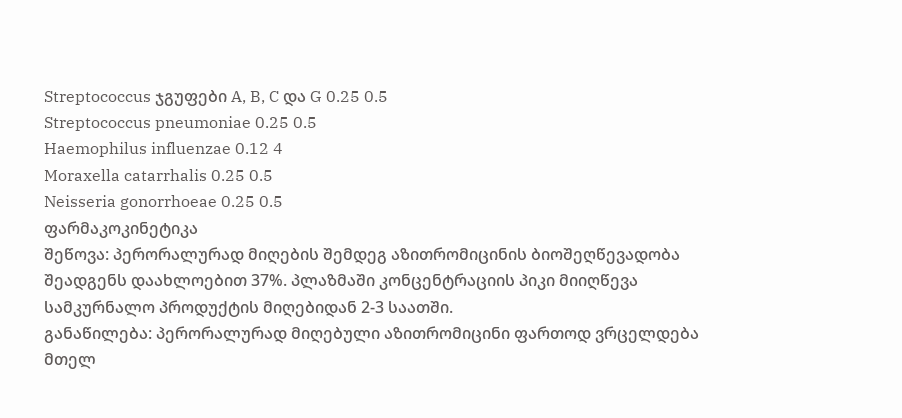Streptococcus ჯგუფები A, B, C და G 0.25 0.5
Streptococcus pneumoniae 0.25 0.5
Haemophilus influenzae 0.12 4
Moraxella catarrhalis 0.25 0.5
Neisseria gonorrhoeae 0.25 0.5
ფარმაკოკინეტიკა
შეწოვა: პერორალურად მიღების შემდეგ აზითრომიცინის ბიოშეღწევადობა შეადგენს დაახლოებით 37%. პლაზმაში კონცენტრაციის პიკი მიიღწევა სამკურნალო პროდუქტის მიღებიდან 2-3 საათში.
განაწილება: პერორალურად მიღებული აზითრომიცინი ფართოდ ვრცელდება მთელ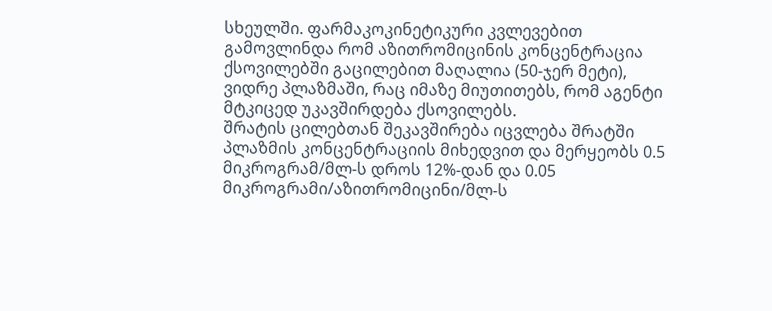სხეულში. ფარმაკოკინეტიკური კვლევებით გამოვლინდა რომ აზითრომიცინის კონცენტრაცია ქსოვილებში გაცილებით მაღალია (50-ჯერ მეტი), ვიდრე პლაზმაში, რაც იმაზე მიუთითებს, რომ აგენტი მტკიცედ უკავშირდება ქსოვილებს.
შრატის ცილებთან შეკავშირება იცვლება შრატში პლაზმის კონცენტრაციის მიხედვით და მერყეობს 0.5 მიკროგრამ/მლ-ს დროს 12%-დან და 0.05 მიკროგრამი/აზითრომიცინი/მლ-ს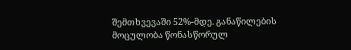შემთხვევაში 52%-მდე. განაწილების მოცულობა წონასწორულ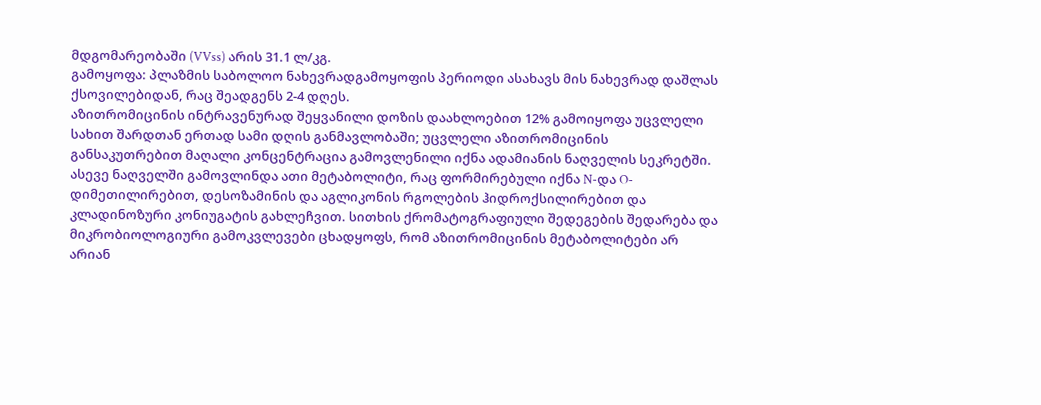მდგომარეობაში (VVss) არის 31.1 ლ/კგ.
გამოყოფა: პლაზმის საბოლოო ნახევრადგამოყოფის პერიოდი ასახავს მის ნახევრად დაშლას ქსოვილებიდან, რაც შეადგენს 2-4 დღეს.
აზითრომიცინის ინტრავენურად შეყვანილი დოზის დაახლოებით 12% გამოიყოფა უცვლელი სახით შარდთან ერთად სამი დღის განმავლობაში; უცვლელი აზითრომიცინის განსაკუთრებით მაღალი კონცენტრაცია გამოვლენილი იქნა ადამიანის ნაღველის სეკრეტში. ასევე ნაღველში გამოვლინდა ათი მეტაბოლიტი, რაც ფორმირებული იქნა N-და O-დიმეთილირებით, დესოზამინის და აგლიკონის რგოლების ჰიდროქსილირებით და კლადინოზური კონიუგატის გახლეჩვით. სითხის ქრომატოგრაფიული შედეგების შედარება და მიკრობიოლოგიური გამოკვლევები ცხადყოფს, რომ აზითრომიცინის მეტაბოლიტები არ არიან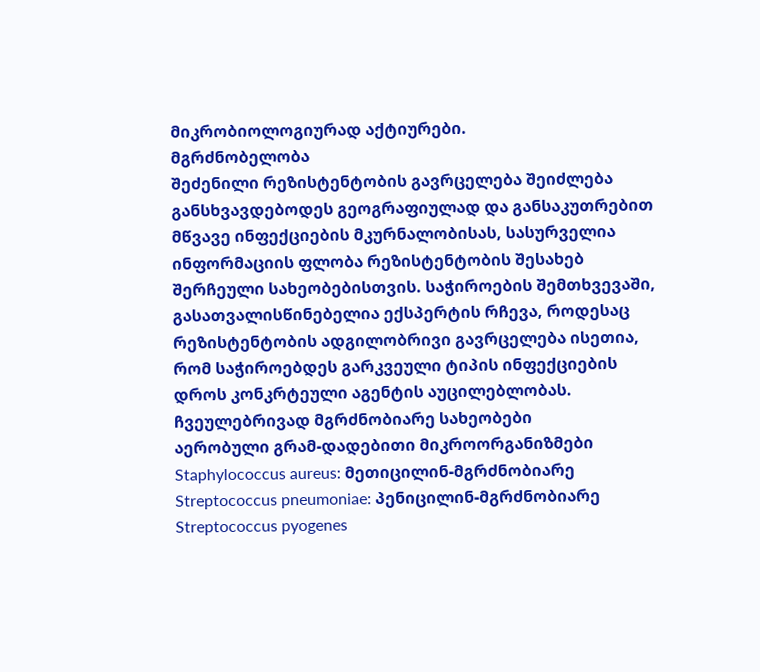მიკრობიოლოგიურად აქტიურები.
მგრძნობელობა
შეძენილი რეზისტენტობის გავრცელება შეიძლება განსხვავდებოდეს გეოგრაფიულად და განსაკუთრებით მწვავე ინფექციების მკურნალობისას, სასურველია ინფორმაციის ფლობა რეზისტენტობის შესახებ შერჩეული სახეობებისთვის. საჭიროების შემთხვევაში, გასათვალისწინებელია ექსპერტის რჩევა, როდესაც რეზისტენტობის ადგილობრივი გავრცელება ისეთია, რომ საჭიროებდეს გარკვეული ტიპის ინფექციების დროს კონკრტეული აგენტის აუცილებლობას.
ჩვეულებრივად მგრძნობიარე სახეობები
აერობული გრამ-დადებითი მიკროორგანიზმები
Staphylococcus aureus: მეთიცილინ-მგრძნობიარე
Streptococcus pneumoniae: პენიცილინ-მგრძნობიარე
Streptococcus pyogenes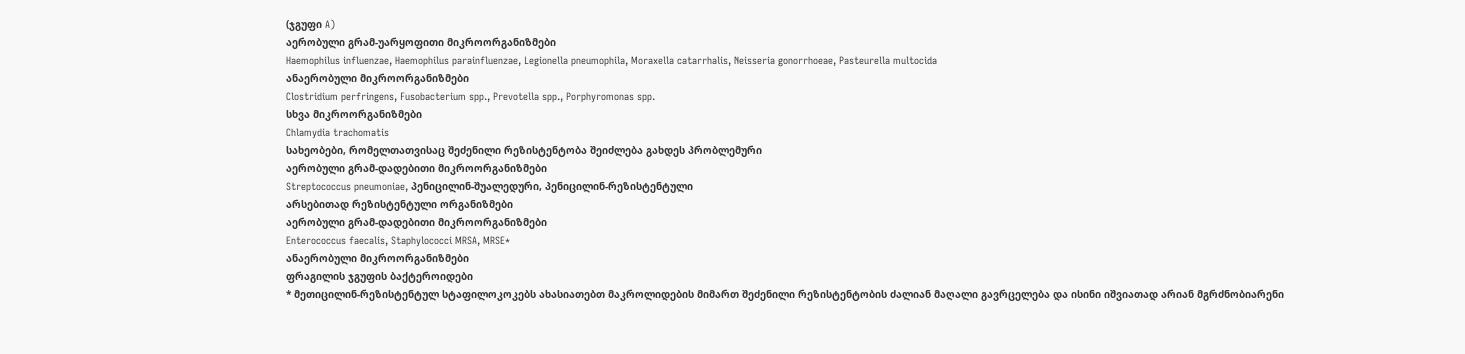(ჯგუფი A)
აერობული გრამ-უარყოფითი მიკროორგანიზმები
Haemophilus influenzae, Haemophilus parainfluenzae, Legionella pneumophila, Moraxella catarrhalis, Neisseria gonorrhoeae, Pasteurella multocida
ანაერობული მიკროორგანიზმები
Clostridium perfringens, Fusobacterium spp., Prevotella spp., Porphyromonas spp.
სხვა მიკროორგანიზმები
Chlamydia trachomatis
სახეობები, რომელთათვისაც შეძენილი რეზისტენტობა შეიძლება გახდეს პრობლემური
აერობული გრამ-დადებითი მიკროორგანიზმები
Streptococcus pneumoniae, პენიცილინ-შუალედური, პენიცილინ-რეზისტენტული
არსებითად რეზისტენტული ორგანიზმები
აერობული გრამ-დადებითი მიკროორგანიზმები
Enterococcus faecalis, Staphylococci MRSA, MRSE*
ანაერობული მიკროორგანიზმები
ფრაგილის ჯგუფის ბაქტეროიდები
* მეთიცილინ-რეზისტენტულ სტაფილოკოკებს ახასიათებთ მაკროლიდების მიმართ შეძენილი რეზისტენტობის ძალიან მაღალი გავრცელება და ისინი იშვიათად არიან მგრძნობიარენი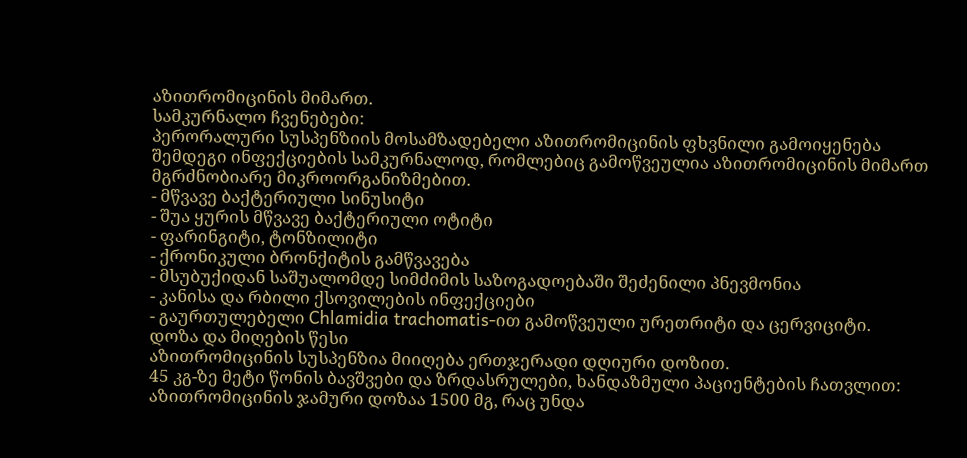აზითრომიცინის მიმართ.
სამკურნალო ჩვენებები:
პერორალური სუსპენზიის მოსამზადებელი აზითრომიცინის ფხვნილი გამოიყენება შემდეგი ინფექციების სამკურნალოდ, რომლებიც გამოწვეულია აზითრომიცინის მიმართ მგრძნობიარე მიკროორგანიზმებით.
- მწვავე ბაქტერიული სინუსიტი
- შუა ყურის მწვავე ბაქტერიული ოტიტი
- ფარინგიტი, ტონზილიტი
- ქრონიკული ბრონქიტის გამწვავება
- მსუბუქიდან საშუალომდე სიმძიმის საზოგადოებაში შეძენილი პნევმონია
- კანისა და რბილი ქსოვილების ინფექციები
- გაურთულებელი Chlamidia trachomatis-ით გამოწვეული ურეთრიტი და ცერვიციტი.
დოზა და მიღების წესი
აზითრომიცინის სუსპენზია მიიღება ერთჯერადი დღიური დოზით.
45 კგ-ზე მეტი წონის ბავშვები და ზრდასრულები, ხანდაზმული პაციენტების ჩათვლით:
აზითრომიცინის ჯამური დოზაა 1500 მგ, რაც უნდა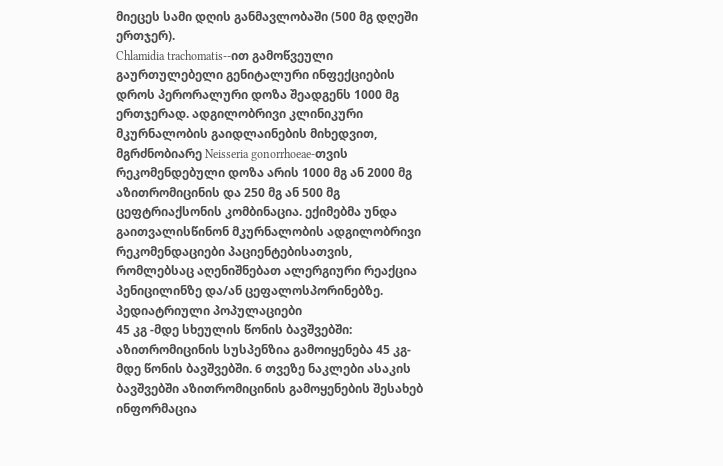მიეცეს სამი დღის განმავლობაში (500 მგ დღეში ერთჯერ).
Chlamidia trachomatis--ით გამოწვეული გაურთულებელი გენიტალური ინფექციების დროს პერორალური დოზა შეადგენს 1000 მგ ერთჯერად. ადგილობრივი კლინიკური მკურნალობის გაიდლაინების მიხედვით, მგრძნობიარე Neisseria gonorrhoeae-თვის რეკომენდებული დოზა არის 1000 მგ ან 2000 მგ აზითრომიცინის და 250 მგ ან 500 მგ ცეფტრიაქსონის კომბინაცია. ექიმებმა უნდა გაითვალისწინონ მკურნალობის ადგილობრივი რეკომენდაციები პაციენტებისათვის, რომლებსაც აღენიშნებათ ალერგიური რეაქცია პენიცილინზე და/ან ცეფალოსპორინებზე.
პედიატრიული პოპულაციები
45 კგ -მდე სხეულის წონის ბავშვებში:
აზითრომიცინის სუსპენზია გამოიყენება 45 კგ-მდე წონის ბავშვებში. 6 თვეზე ნაკლები ასაკის ბავშვებში აზითრომიცინის გამოყენების შესახებ ინფორმაცია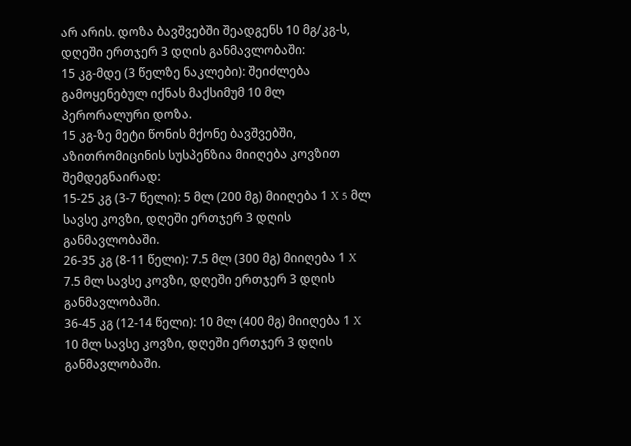არ არის. დოზა ბავშვებში შეადგენს 10 მგ/კგ-ს, დღეში ერთჯერ 3 დღის განმავლობაში:
15 კგ-მდე (3 წელზე ნაკლები): შეიძლება გამოყენებულ იქნას მაქსიმუმ 10 მლ პერორალური დოზა.
15 კგ-ზე მეტი წონის მქონე ბავშვებში, აზითრომიცინის სუსპენზია მიიღება კოვზით შემდეგნაირად:
15-25 კგ (3-7 წელი): 5 მლ (200 მგ) მიიღება 1 X 5 მლ სავსე კოვზი, დღეში ერთჯერ 3 დღის განმავლობაში.
26-35 კგ (8-11 წელი): 7.5 მლ (300 მგ) მიიღება 1 X 7.5 მლ სავსე კოვზი, დღეში ერთჯერ 3 დღის განმავლობაში.
36-45 კგ (12-14 წელი): 10 მლ (400 მგ) მიიღება 1 X 10 მლ სავსე კოვზი, დღეში ერთჯერ 3 დღის განმავლობაში.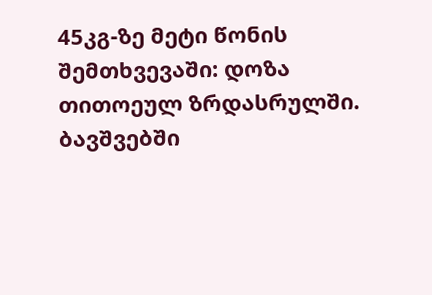45კგ-ზე მეტი წონის შემთხვევაში: დოზა თითოეულ ზრდასრულში.
ბავშვებში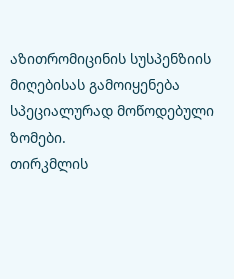აზითრომიცინის სუსპენზიის მიღებისას გამოიყენება სპეციალურად მოწოდებული ზომები.
თირკმლის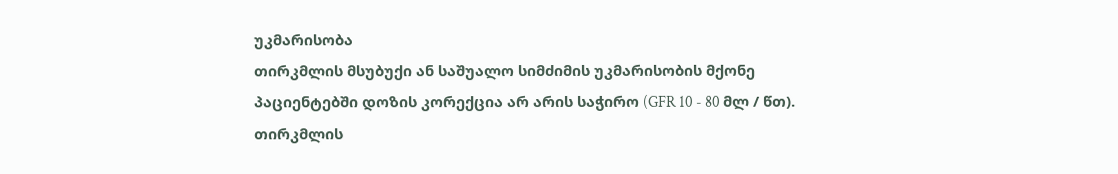უკმარისობა
თირკმლის მსუბუქი ან საშუალო სიმძიმის უკმარისობის მქონე პაციენტებში დოზის კორექცია არ არის საჭირო (GFR 10 - 80 მლ / წთ). თირკმლის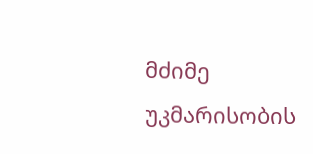მძიმე უკმარისობის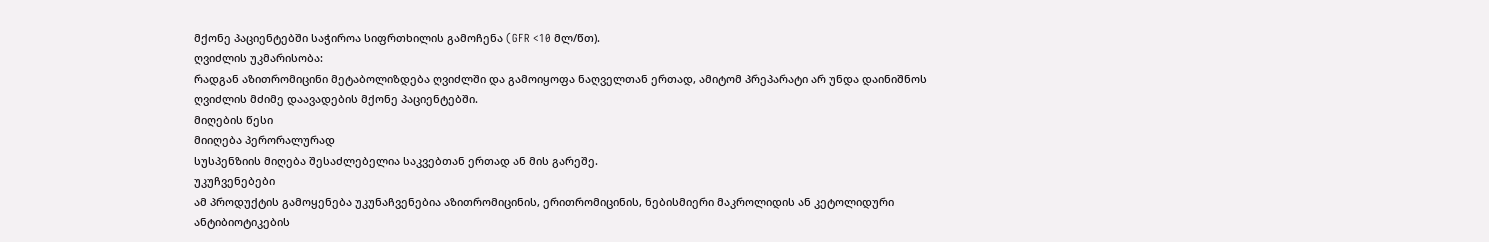მქონე პაციენტებში საჭიროა სიფრთხილის გამოჩენა (GFR <10 მლ/წთ).
ღვიძლის უკმარისობა:
რადგან აზითრომიცინი მეტაბოლიზდება ღვიძლში და გამოიყოფა ნაღველთან ერთად, ამიტომ პრეპარატი არ უნდა დაინიშნოს ღვიძლის მძიმე დაავადების მქონე პაციენტებში.
მიღების წესი
მიიღება პერორალურად
სუსპენზიის მიღება შესაძლებელია საკვებთან ერთად ან მის გარეშე.
უკუჩვენებები
ამ პროდუქტის გამოყენება უკუნაჩვენებია აზითრომიცინის, ერითრომიცინის, ნებისმიერი მაკროლიდის ან კეტოლიდური ანტიბიოტიკების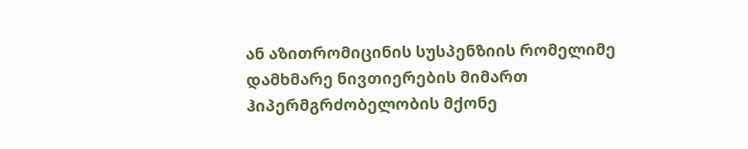ან აზითრომიცინის სუსპენზიის რომელიმე დამხმარე ნივთიერების მიმართ ჰიპერმგრძობელობის მქონე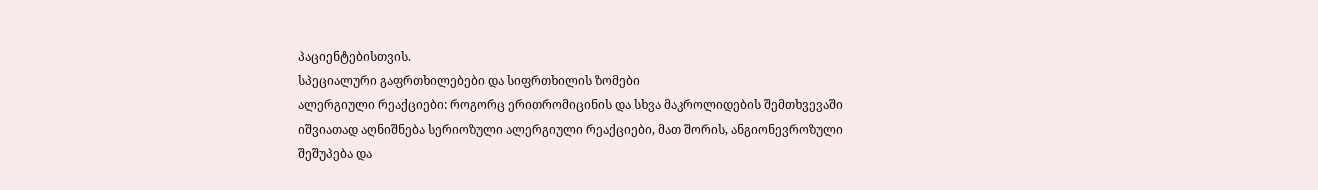პაციენტებისთვის.
სპეციალური გაფრთხილებები და სიფრთხილის ზომები
ალერგიული რეაქციები: როგორც ერითრომიცინის და სხვა მაკროლიდების შემთხვევაში იშვიათად აღნიშნება სერიოზული ალერგიული რეაქციები, მათ შორის, ანგიონევროზული შეშუპება და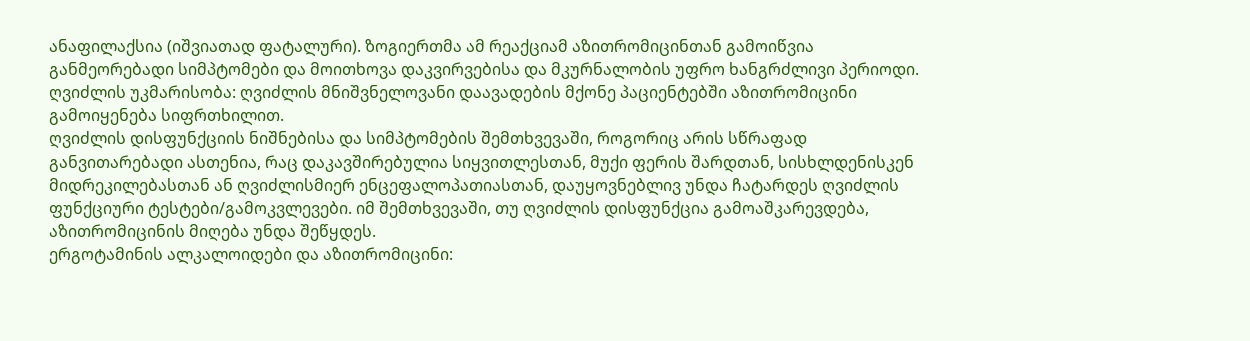ანაფილაქსია (იშვიათად ფატალური). ზოგიერთმა ამ რეაქციამ აზითრომიცინთან გამოიწვია განმეორებადი სიმპტომები და მოითხოვა დაკვირვებისა და მკურნალობის უფრო ხანგრძლივი პერიოდი.
ღვიძლის უკმარისობა: ღვიძლის მნიშვნელოვანი დაავადების მქონე პაციენტებში აზითრომიცინი გამოიყენება სიფრთხილით.
ღვიძლის დისფუნქციის ნიშნებისა და სიმპტომების შემთხვევაში, როგორიც არის სწრაფად განვითარებადი ასთენია, რაც დაკავშირებულია სიყვითლესთან, მუქი ფერის შარდთან, სისხლდენისკენ მიდრეკილებასთან ან ღვიძლისმიერ ენცეფალოპათიასთან, დაუყოვნებლივ უნდა ჩატარდეს ღვიძლის ფუნქციური ტესტები/გამოკვლევები. იმ შემთხვევაში, თუ ღვიძლის დისფუნქცია გამოაშკარევდება, აზითრომიცინის მიღება უნდა შეწყდეს.
ერგოტამინის ალკალოიდები და აზითრომიცინი: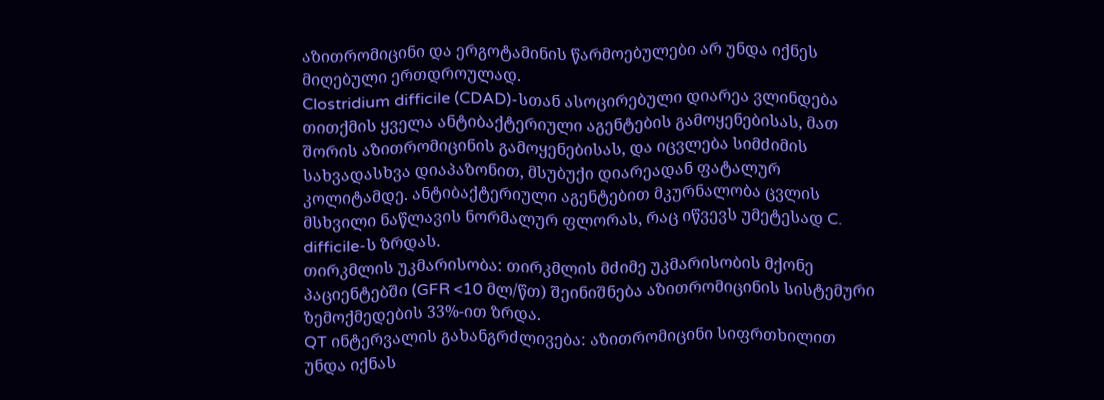აზითრომიცინი და ერგოტამინის წარმოებულები არ უნდა იქნეს მიღებული ერთდროულად.
Clostridium difficile (CDAD)-სთან ასოცირებული დიარეა ვლინდება თითქმის ყველა ანტიბაქტერიული აგენტების გამოყენებისას, მათ შორის აზითრომიცინის გამოყენებისას, და იცვლება სიმძიმის სახვადასხვა დიაპაზონით, მსუბუქი დიარეადან ფატალურ კოლიტამდე. ანტიბაქტერიული აგენტებით მკურნალობა ცვლის მსხვილი ნაწლავის ნორმალურ ფლორას, რაც იწვევს უმეტესად C. difficile-ს ზრდას.
თირკმლის უკმარისობა: თირკმლის მძიმე უკმარისობის მქონე პაციენტებში (GFR <10 მლ/წთ) შეინიშნება აზითრომიცინის სისტემური ზემოქმედების 33%-ით ზრდა.
QT ინტერვალის გახანგრძლივება: აზითრომიცინი სიფრთხილით უნდა იქნას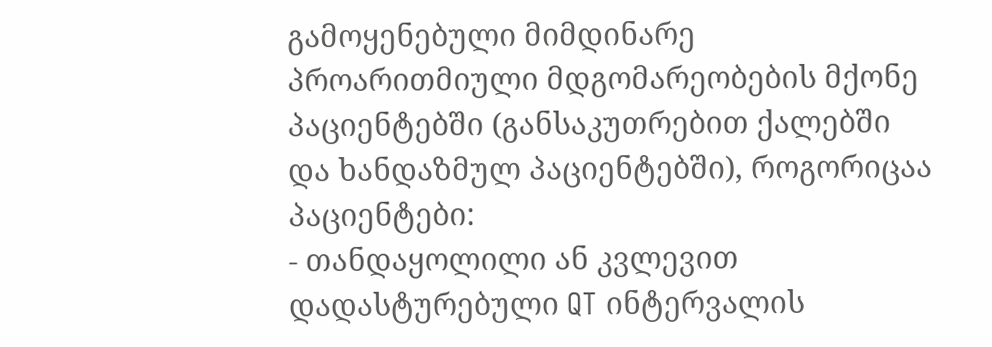გამოყენებული მიმდინარე პროარითმიული მდგომარეობების მქონე პაციენტებში (განსაკუთრებით ქალებში და ხანდაზმულ პაციენტებში), როგორიცაა პაციენტები:
- თანდაყოლილი ან კვლევით დადასტურებული QT ინტერვალის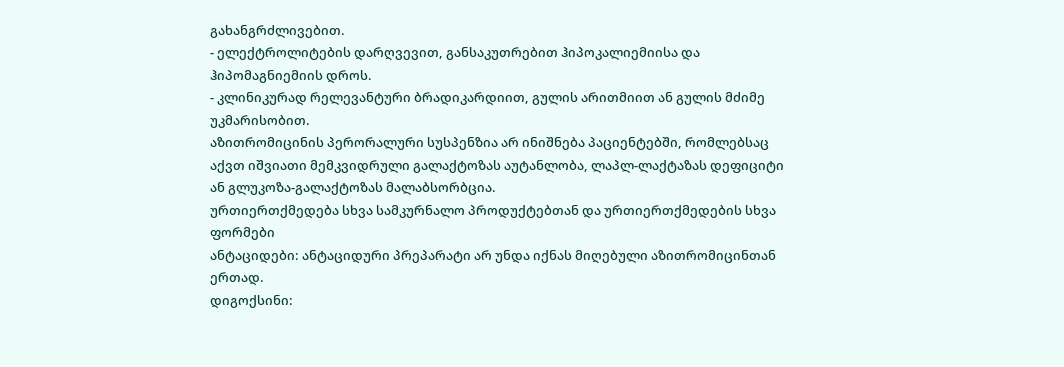გახანგრძლივებით.
- ელექტროლიტების დარღვევით, განსაკუთრებით ჰიპოკალიემიისა და ჰიპომაგნიემიის დროს.
- კლინიკურად რელევანტური ბრადიკარდიით, გულის არითმიით ან გულის მძიმე უკმარისობით.
აზითრომიცინის პერორალური სუსპენზია არ ინიშნება პაციენტებში, რომლებსაც აქვთ იშვიათი მემკვიდრული გალაქტოზას აუტანლობა, ლაპლ-ლაქტაზას დეფიციტი ან გლუკოზა-გალაქტოზას მალაბსორბცია.
ურთიერთქმედება სხვა სამკურნალო პროდუქტებთან და ურთიერთქმედების სხვა ფორმები
ანტაციდები: ანტაციდური პრეპარატი არ უნდა იქნას მიღებული აზითრომიცინთან ერთად.
დიგოქსინი: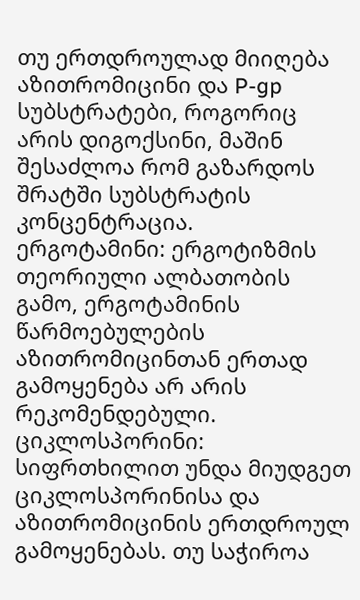თუ ერთდროულად მიიღება აზითრომიცინი და P-gp სუბსტრატები, როგორიც არის დიგოქსინი, მაშინ შესაძლოა რომ გაზარდოს შრატში სუბსტრატის კონცენტრაცია.
ერგოტამინი: ერგოტიზმის თეორიული ალბათობის გამო, ერგოტამინის წარმოებულების აზითრომიცინთან ერთად გამოყენება არ არის რეკომენდებული.
ციკლოსპორინი: სიფრთხილით უნდა მიუდგეთ ციკლოსპორინისა და აზითრომიცინის ერთდროულ გამოყენებას. თუ საჭიროა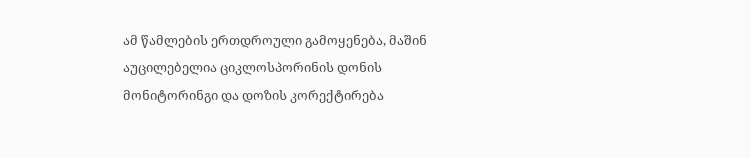ამ წამლების ერთდროული გამოყენება, მაშინ აუცილებელია ციკლოსპორინის დონის მონიტორინგი და დოზის კორექტირება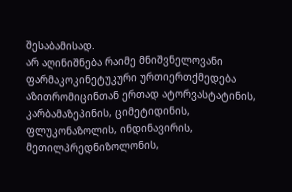შესაბამისად.
არ აღინიშნება რაიმე მნიშვნელოვანი ფარმაკოკინეტუკური ურთიერთქმედება აზითრომიცინთან ერთად ატორვასტატინის, კარბამაზეპინის, ციმეტიდინის, ფლუკონაზოლის, ინდინავირის, მეთილპრედნიზოლონის,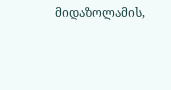მიდაზოლამის,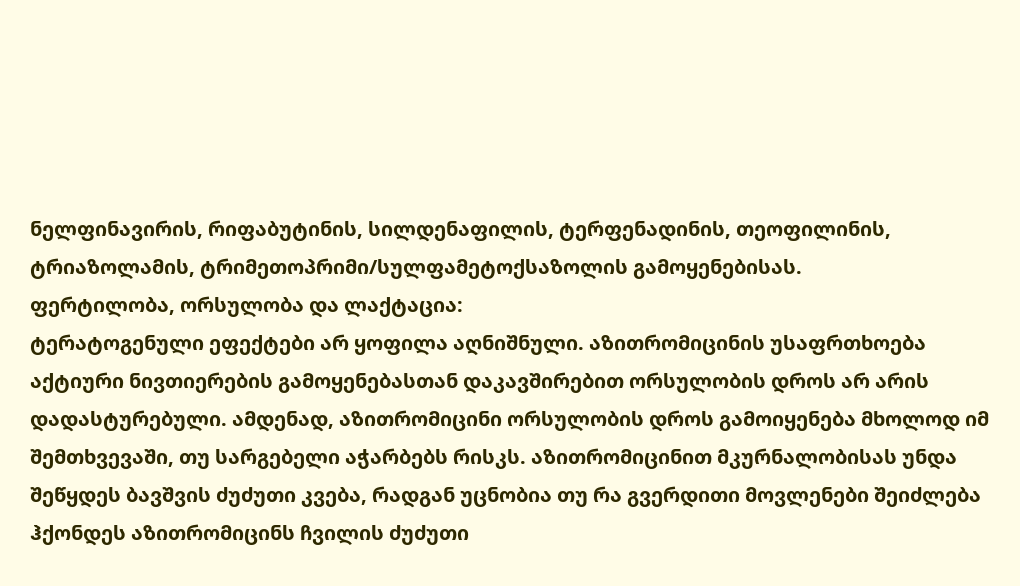ნელფინავირის, რიფაბუტინის, სილდენაფილის, ტერფენადინის, თეოფილინის, ტრიაზოლამის, ტრიმეთოპრიმი/სულფამეტოქსაზოლის გამოყენებისას.
ფერტილობა, ორსულობა და ლაქტაცია:
ტერატოგენული ეფექტები არ ყოფილა აღნიშნული. აზითრომიცინის უსაფრთხოება აქტიური ნივთიერების გამოყენებასთან დაკავშირებით ორსულობის დროს არ არის დადასტურებული. ამდენად, აზითრომიცინი ორსულობის დროს გამოიყენება მხოლოდ იმ შემთხვევაში, თუ სარგებელი აჭარბებს რისკს. აზითრომიცინით მკურნალობისას უნდა შეწყდეს ბავშვის ძუძუთი კვება, რადგან უცნობია თუ რა გვერდითი მოვლენები შეიძლება ჰქონდეს აზითრომიცინს ჩვილის ძუძუთი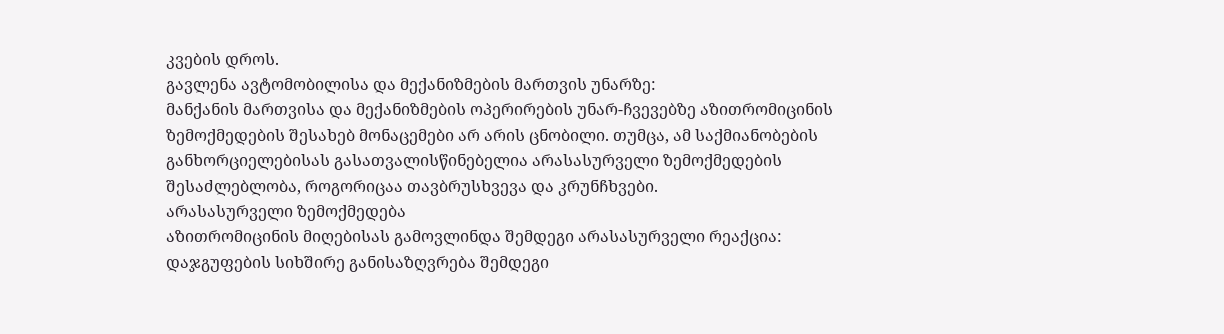კვების დროს.
გავლენა ავტომობილისა და მექანიზმების მართვის უნარზე:
მანქანის მართვისა და მექანიზმების ოპერირების უნარ-ჩვევებზე აზითრომიცინის ზემოქმედების შესახებ მონაცემები არ არის ცნობილი. თუმცა, ამ საქმიანობების განხორციელებისას გასათვალისწინებელია არასასურველი ზემოქმედების შესაძლებლობა, როგორიცაა თავბრუსხვევა და კრუნჩხვები.
არასასურველი ზემოქმედება
აზითრომიცინის მიღებისას გამოვლინდა შემდეგი არასასურველი რეაქცია: დაჯგუფების სიხშირე განისაზღვრება შემდეგი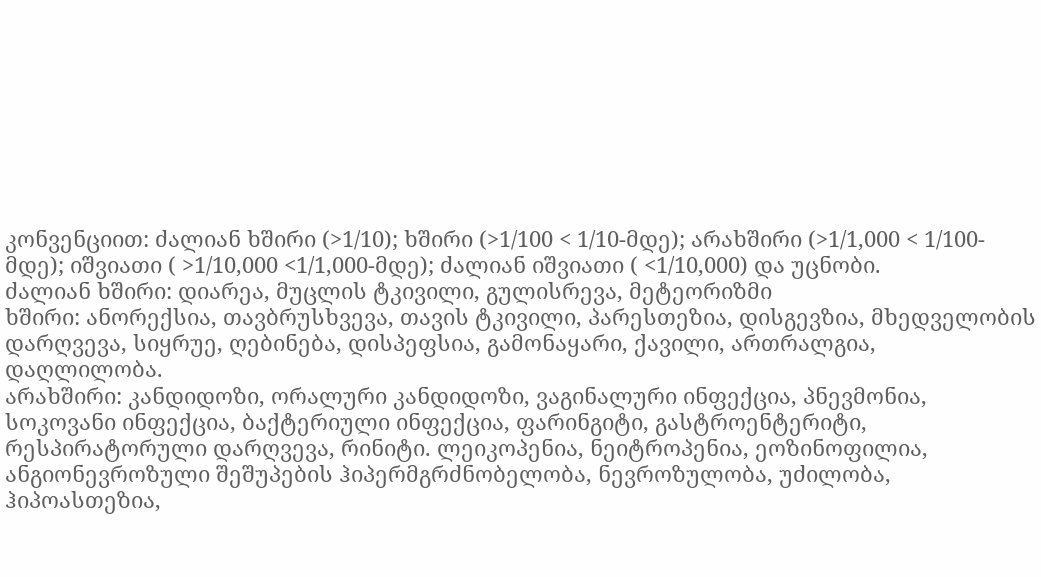კონვენციით: ძალიან ხშირი (>1/10); ხშირი (>1/100 < 1/10-მდე); არახშირი (>1/1,000 < 1/100-მდე); იშვიათი ( >1/10,000 <1/1,000-მდე); ძალიან იშვიათი ( <1/10,000) და უცნობი.
ძალიან ხშირი: დიარეა, მუცლის ტკივილი, გულისრევა, მეტეორიზმი
ხშირი: ანორექსია, თავბრუსხვევა, თავის ტკივილი, პარესთეზია, დისგევზია, მხედველობის დარღვევა, სიყრუე, ღებინება, დისპეფსია, გამონაყარი, ქავილი, ართრალგია, დაღლილობა.
არახშირი: კანდიდოზი, ორალური კანდიდოზი, ვაგინალური ინფექცია, პნევმონია, სოკოვანი ინფექცია, ბაქტერიული ინფექცია, ფარინგიტი, გასტროენტერიტი, რესპირატორული დარღვევა, რინიტი. ლეიკოპენია, ნეიტროპენია, ეოზინოფილია,
ანგიონევროზული შეშუპების ჰიპერმგრძნობელობა, ნევროზულობა, უძილობა, ჰიპოასთეზია,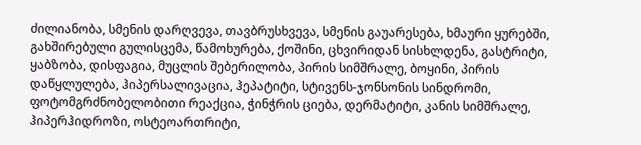ძილიანობა, სმენის დარღვევა, თავბრუსხვევა, სმენის გაუარესება, ხმაური ყურებში, გახშირებული გულისცემა, წამოხურება, ქოშინი, ცხვირიდან სისხლდენა, გასტრიტი, ყაბზობა, დისფაგია, მუცლის შებერილობა, პირის სიმშრალე, ბოყინი, პირის დაწყლულება, ჰიპერსალივაცია, ჰეპატიტი, სტივენს-ჯონსონის სინდრომი, ფოტომგრძნობელობითი რეაქცია, ჭინჭრის ციება, დერმატიტი, კანის სიმშრალე, ჰიპერჰიდროზი, ოსტეოართრიტი,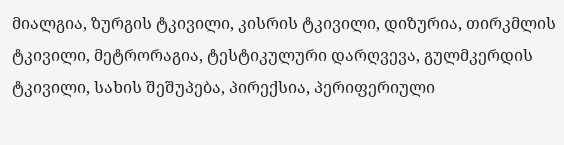მიალგია, ზურგის ტკივილი, კისრის ტკივილი, დიზურია, თირკმლის ტკივილი, მეტრორაგია, ტესტიკულური დარღვევა, გულმკერდის ტკივილი, სახის შეშუპება, პირექსია, პერიფერიული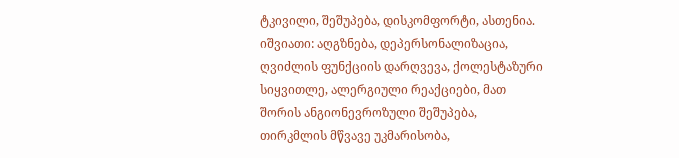ტკივილი, შეშუპება, დისკომფორტი, ასთენია.
იშვიათი: აღგზნება, დეპერსონალიზაცია, ღვიძლის ფუნქციის დარღვევა, ქოლესტაზური სიყვითლე, ალერგიული რეაქციები, მათ შორის ანგიონევროზული შეშუპება, თირკმლის მწვავე უკმარისობა,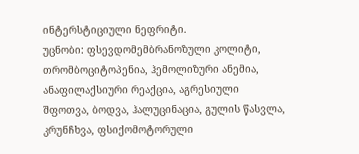ინტერსტიციული ნეფრიტი.
უცნობი: ფსევდომემბრანოზული კოლიტი, თრომბოციტოპენია, ჰემოლიზური ანემია, ანაფილაქსიური რეაქცია, აგრესიული შფოთვა, ბოდვა, ჰალუცინაცია, გულის წასვლა, კრუნჩხვა, ფსიქომოტორული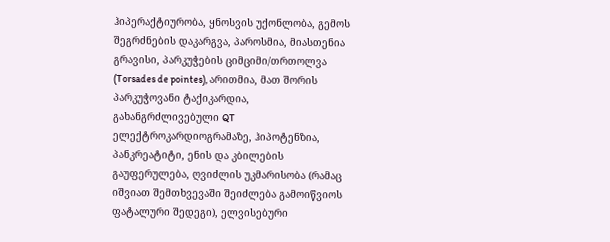ჰიპერაქტიურობა, ყნოსვის უქონლობა, გემოს შეგრძნების დაკარგვა, პაროსმია, მიასთენია გრავისი, პარკუჭების ციმციმი/თრთოლვა (Torsades de pointes), არითმია, მათ შორის პარკუჭოვანი ტაქიკარდია, გახანგრძლივებული QT ელექტროკარდიოგრამაზე, ჰიპოტენზია, პანკრეატიტი, ენის და კბილების გაუფერულება, ღვიძლის უკმარისობა (რამაც იშვიათ შემთხვევაში შეიძლება გამოიწვიოს ფატალური შედეგი), ელვისებური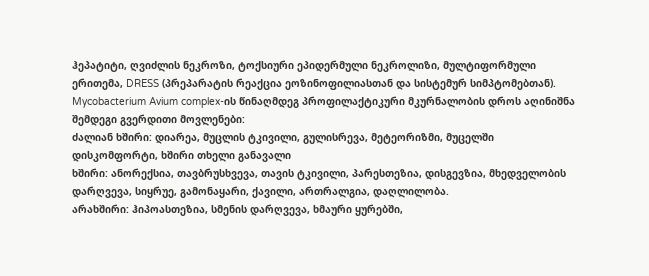ჰეპატიტი, ღვიძლის ნეკროზი, ტოქსიური ეპიდერმული ნეკროლიზი, მულტიფორმული ერითემა, DRESS (პრეპარატის რეაქცია ეოზინოფილიასთან და სისტემურ სიმპტომებთან).
Mycobacterium Avium complex-ის წინაღმდეგ პროფილაქტიკური მკურნალობის დროს აღინიშნა შემდეგი გვერდითი მოვლენები:
ძალიან ხშირი: დიარეა, მუცლის ტკივილი, გულისრევა, მეტეორიზმი, მუცელში დისკომფორტი, ხშირი თხელი განავალი
ხშირი: ანორექსია, თავბრუსხვევა, თავის ტკივილი, პარესთეზია, დისგევზია, მხედველობის დარღვევა, სიყრუე, გამონაყარი, ქავილი, ართრალგია, დაღლილობა.
არახშირი: ჰიპოასთეზია, სმენის დარღვევა, ხმაური ყურებში,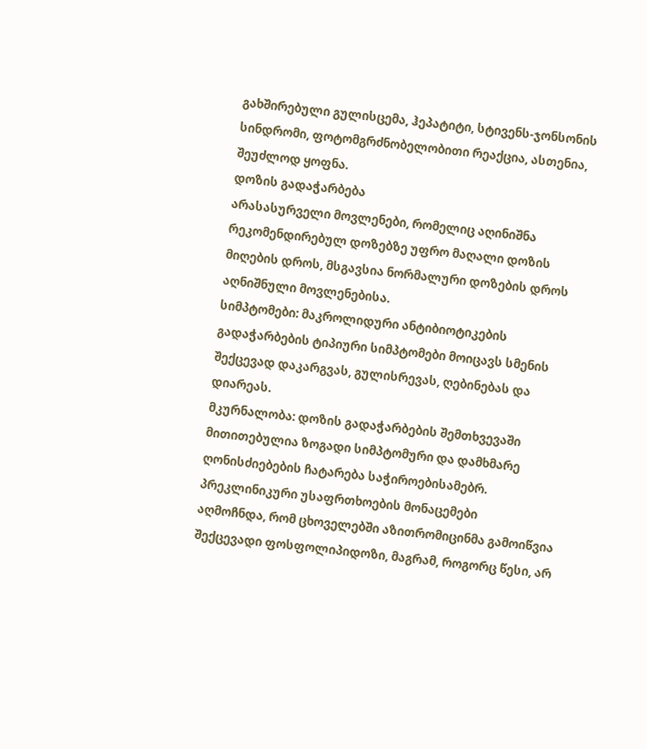გახშირებული გულისცემა, ჰეპატიტი, სტივენს-ჯონსონის სინდრომი, ფოტომგრძნობელობითი რეაქცია, ასთენია, შეუძლოდ ყოფნა.
დოზის გადაჭარბება
არასასურველი მოვლენები, რომელიც აღინიშნა რეკომენდირებულ დოზებზე უფრო მაღალი დოზის მიღების დროს, მსგავსია ნორმალური დოზების დროს აღნიშნული მოვლენებისა.
სიმპტომები: მაკროლიდური ანტიბიოტიკების გადაჭარბების ტიპიური სიმპტომები მოიცავს სმენის შექცევად დაკარგვას, გულისრევას, ღებინებას და დიარეას.
მკურნალობა: დოზის გადაჭარბების შემთხვევაში მითითებულია ზოგადი სიმპტომური და დამხმარე ღონისძიებების ჩატარება საჭიროებისამებრ.
პრეკლინიკური უსაფრთხოების მონაცემები
აღმოჩნდა, რომ ცხოველებში აზითრომიცინმა გამოიწვია შექცევადი ფოსფოლიპიდოზი, მაგრამ, როგორც წესი, არ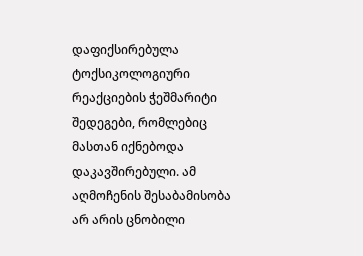დაფიქსირებულა ტოქსიკოლოგიური რეაქციების ჭეშმარიტი შედეგები, რომლებიც მასთან იქნებოდა დაკავშირებული. ამ აღმოჩენის შესაბამისობა არ არის ცნობილი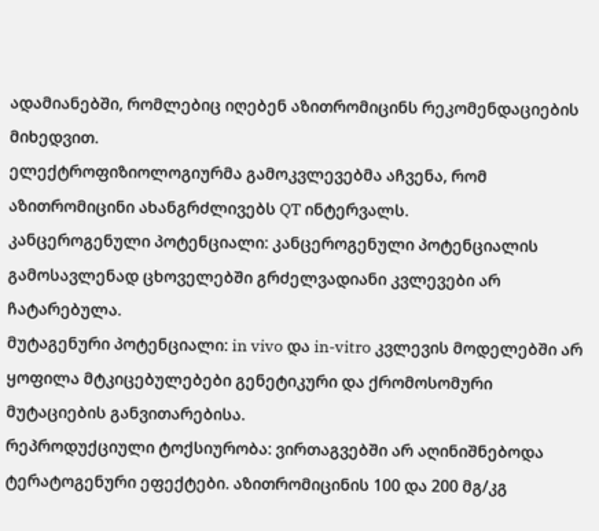ადამიანებში, რომლებიც იღებენ აზითრომიცინს რეკომენდაციების მიხედვით.
ელექტროფიზიოლოგიურმა გამოკვლევებმა აჩვენა, რომ აზითრომიცინი ახანგრძლივებს QT ინტერვალს.
კანცეროგენული პოტენციალი: კანცეროგენული პოტენციალის გამოსავლენად ცხოველებში გრძელვადიანი კვლევები არ ჩატარებულა.
მუტაგენური პოტენციალი: in vivo და in-vitro კვლევის მოდელებში არ ყოფილა მტკიცებულებები გენეტიკური და ქრომოსომური მუტაციების განვითარებისა.
რეპროდუქციული ტოქსიურობა: ვირთაგვებში არ აღინიშნებოდა ტერატოგენური ეფექტები. აზითრომიცინის 100 და 200 მგ/კგ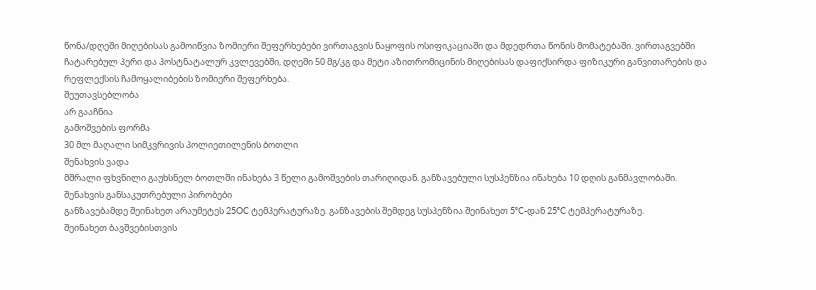წონა/დღეში მიღებისას გამოიწვია ზომიერი შეფერხებები ვირთაგვის ნაყოფის ოსიფიკაციაში და მდედრთა წონის მომატებაში. ვირთაგვებში ჩატარებულ პერი და პოსტნატალურ კვლევებში, დღეში 50 მგ/კგ და მეტი აზითრომიცინის მიღებისას დაფიქსირდა ფიზიკური განვითარების და რეფლექსის ჩამოყალიბების ზომიერი შეფერხება.
შეუთავსებლობა
არ გააჩნია
გამოშვების ფორმა
30 მლ მაღალი სიმკვრივის პოლიეთილენის ბოთლი
შენახვის ვადა
მშრალი ფხვნილი გაუხსნელ ბოთლში ინახება 3 წელი გამოშვების თარიღიდან. განზავებული სუსპენზია ინახება 10 დღის განმავლობაში.
შენახვის განსაკუთრებული პირობები
განზავებამდე შეინახეთ არაუმეტეს 25OC ტემპერატურაზე. განზავების შემდეგ სუსპენზია შეინახეთ 5ᵒC-დან 25ᵒC ტემპერატურაზე.
შეინახეთ ბავშვებისთვის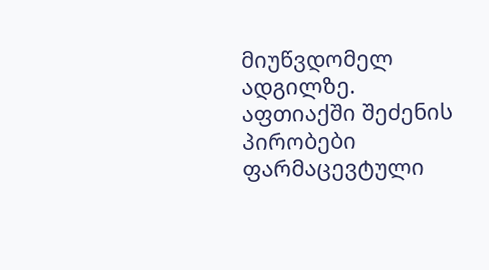მიუწვდომელ ადგილზე.
აფთიაქში შეძენის პირობები
ფარმაცევტული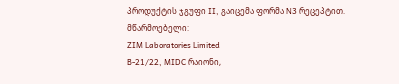პროდუქტის ჯგუფი II, გაიცემა ფორმა N3 რეცეპტით.
მწარმოებელი:
ZIM Laboratories Limited
B-21/22, MIDC რაიონი,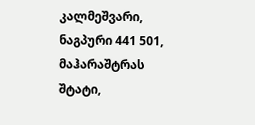კალმეშვარი, ნაგპური 441 501,
მაჰარაშტრას შტატი,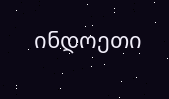ინდოეთი